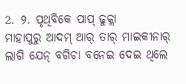2. ୨. ପୃଥିବିକେ ପାପ୍ ଢୁକ୍ଲା
ମାହାପୁରୁ ଆଦମ୍ ଆର୍ ତାର୍ ମାଇକୀନାର୍ ଲାଗି ଯେନ୍ ବଗିଚା ବନେଇ ଦେଇ ଥିଲେ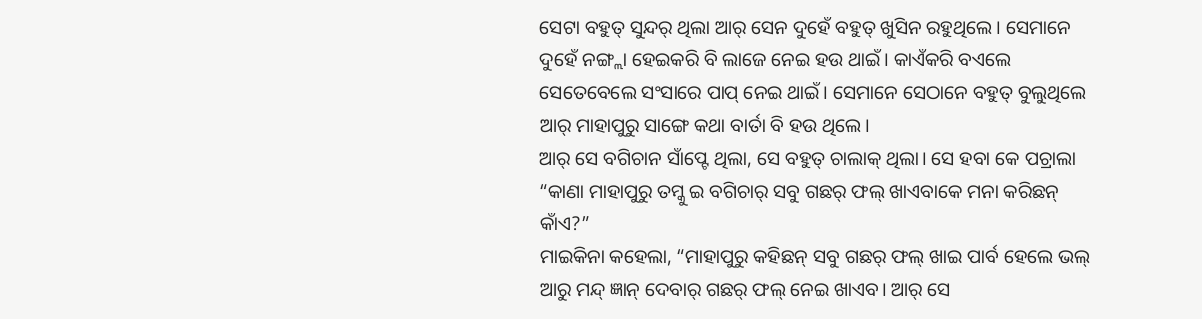ସେଟା ବହୁତ୍ ସୁନ୍ଦର୍ ଥିଲା ଆର୍ ସେନ ଦୁହେଁ ବହୁତ୍ ଖୁସିନ ରହୁଥିଲେ। ସେମାନେ ଦୁହେଁ ନଙ୍ଗ୍ଲା ହେଇକରି ବି ଲାଜେ ନେଇ ହଉ ଥାଇଁ। କାଏଁକରି ବଏଲେ ସେତେବେଲେ ସଂସାରେ ପାପ୍ ନେଇ ଥାଇଁ। ସେମାନେ ସେଠାନେ ବହୁତ୍ ବୁଲୁଥିଲେ ଆର୍ ମାହାପୁରୁ ସାଙ୍ଗେ କଥା ବାର୍ତା ବି ହଉ ଥିଲେ।
ଆର୍ ସେ ବଗିଚାନ ସାଁପ୍ଟେ ଥିଲା, ସେ ବହୁତ୍ ଚାଲାକ୍ ଥିଲା। ସେ ହବା କେ ପଚ୍ରାଲା “କାଣା ମାହାପୁରୁ ତମ୍କୁ ଇ ବଗିଚାର୍ ସବୁ ଗଛର୍ ଫଲ୍ ଖାଏବାକେ ମନା କରିଛନ୍ କାଁଏ?”
ମାଇକିନା କହେଲା, “ମାହାପୁରୁ କହିଛନ୍ ସବୁ ଗଛର୍ ଫଲ୍ ଖାଇ ପାର୍ବ ହେଲେ ଭଲ୍ ଆରୁ ମନ୍ଦ୍ ଜ୍ଞାନ୍ ଦେବାର୍ ଗଛର୍ ଫଲ୍ ନେଇ ଖାଏବ। ଆର୍ ସେ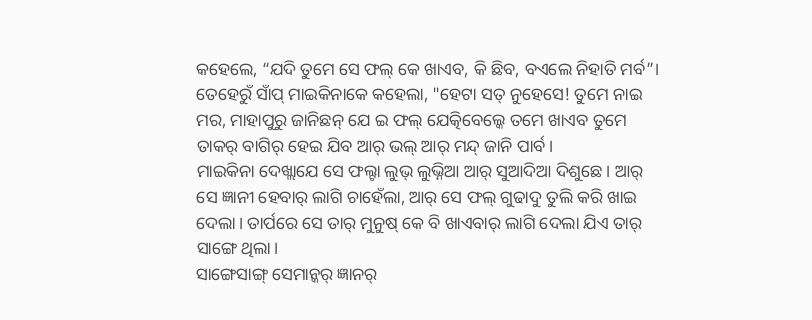କହେଲେ, “ଯଦି ତୁମେ ସେ ଫଲ୍ କେ ଖାଏବ, କି ଛିବ, ବଏଲେ ନିହାତି ମର୍ବ”।
ତେହେରୁଁ ସାଁପ୍ ମାଇକିନାକେ କହେଲା, "ହେଟା ସତ୍ ନୁହେସେ! ତୁମେ ନାଇ ମର, ମାହାପୁରୁ ଜାନିଛନ୍ ଯେ ଇ ଫଲ୍ ଯେତ୍କିବେଲ୍କେ ତମେ ଖାଏବ ତୁମେ ତାକର୍ ବାଗିର୍ ହେଇ ଯିବ ଆର୍ ଭଲ୍ ଆର୍ ମନ୍ଦ୍ ଜାନି ପାର୍ବ।
ମାଇକିନା ଦେଖ୍ଲାଯେ ସେ ଫଲ୍ଟା ଲୁଭ୍ ଲୁଭ୍ନିଆ ଆର୍ ସୁଆଦିଆ ଦିଶୁଛେ। ଆର୍ ସେ ଜ୍ଞାନୀ ହେବାର୍ ଲାଗି ଚାହେଁଲା, ଆର୍ ସେ ଫଲ୍ ଗୁଢାଦୁ ତୁଲି କରି ଖାଇ ଦେଲା। ତାର୍ପରେ ସେ ତାର୍ ମୁନୁଷ୍ କେ ବି ଖାଏବାର୍ ଲାଗି ଦେଲା ଯିଏ ତାର୍ ସାଙ୍ଗେ ଥିଲା।
ସାଙ୍ଗେସାଙ୍ଗ୍ ସେମାନ୍କର୍ ଜ୍ଞାନର୍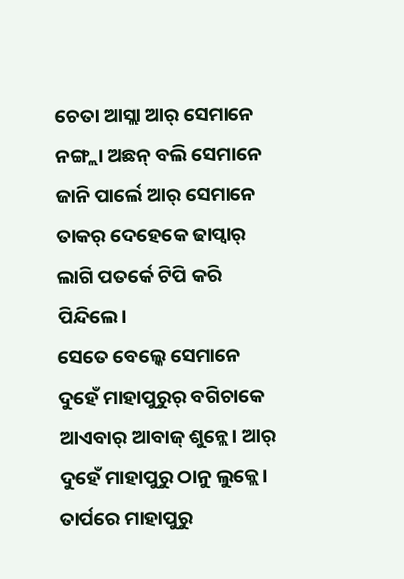ଚେତା ଆସ୍ଲା ଆର୍ ସେମାନେ ନଙ୍ଗ୍ଲା ଅଛନ୍ ବଲି ସେମାନେ ଜାନି ପାର୍ଲେ ଆର୍ ସେମାନେ ତାକର୍ ଦେହେକେ ଢାପ୍ବାର୍ ଲାଗି ପତର୍କେ ଟିପି କରି ପିନ୍ଦିଲେ।
ସେତେ ବେଲ୍କେ ସେମାନେ ଦୁହେଁ ମାହାପୁରୁର୍ ବଗିଚାକେ ଆଏବାର୍ ଆବାଜ୍ ଶୁନ୍ଲେ। ଆର୍ ଦୁହେଁ ମାହାପୁରୁ ଠାନୁ ଲୁକ୍ଲେ। ତାର୍ପରେ ମାହାପୁରୁ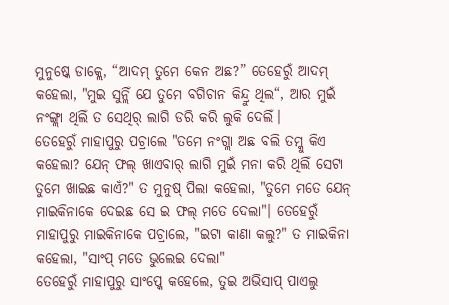ମୁନୁଷ୍କେ ଡାକ୍ଲେ, “ଆଦମ୍ ତୁମେ କେନ ଅଛ?” ତେହେରୁଁ ଆଦମ୍ କହେଲା, "ମୁଇ ସୁନ୍ଲିଁ ଯେ ତୁମେ ବଗିଚାନ କିନ୍ଦ୍ରୁ ଥିଲ“, ଆର ମୁଇଁ ନଂଙ୍ଗ୍ଲା ଥିଲିଁ ତ ସେଥିର୍ ଲାଗି ଡରି କରି ଲୁକି ଦେଲିଁ।
ତେହେରୁଁ ମାହାପୁରୁ ପଚ୍ରାଲେ "ତମେ ନଂଗ୍ଲା ଅଛ ବଲି ତମ୍କୁ କିଏ କହେଲା? ଯେନ୍ ଫଲ୍ ଖାଏବାର୍ ଲାଗି ମୁଇଁ ମନା କରି ଥିଲିଁ ସେଟା ତୁମେ ଖାଇଛ କାଏଁ?" ତ ମୁନୁଷ୍ ପିଲା କହେଲା, "ତୁମେ ମତେ ଯେନ୍ ମାଇକିନାକେ ଦେଇଛ ସେ ଇ ଫଲ୍ ମତେ ଦେଲା"। ତେହେରୁଁ ମାହାପୁରୁ ମାଇକିନାକେ ପଚ୍ରାଲେ, "ଇଟା କାଣା କଲୁ?" ତ ମାଇକିନା କହେଲା, "ସାଂପ୍ ମତେ ଭୁଲେଇ ଦେଲା"
ତେହେରୁଁ ମାହାପୁରୁ ସାଂପ୍କେ କହେଲେ, ତୁଇ ଅଭିସାପ୍ ପାଏଲୁ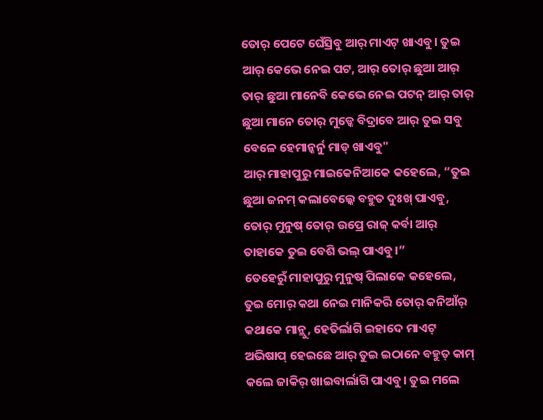ତୋର୍ ପେଟେ ଘେଁସ୍ରିବୁ ଆର୍ ମାଏଟ୍ ଖାଏବୁ। ତୁଇ ଆର୍ କେଭେ ନେଇ ପଟ, ଆର୍ ତୋର୍ ଛୁଆ ଆର୍ ତାର୍ ଛୁଆ ମାନେବି କେଭେ ନେଇ ପଟନ୍ ଆର୍ ତାର୍ ଛୁଆ ମାନେ ତୋର୍ ମୁଡ୍କେ ବିଦ୍ରାବେ ଆର୍ ତୁଇ ସବୁ ବେଳେ ହେମାନ୍କର୍ନୁ ମାଡ୍ ଖାଏବୁ"
ଆର୍ ମାହାପୁରୁ ମାଇକେନିଆକେ କହେଲେ, “ତୁଇ ଛୁଆ ଜନମ୍ କଲାବେଲ୍କେ ବହୁତ ଦୁଃଖ୍ ପାଏବୁ, ତୋର୍ ମୁନୁଷ୍ ତୋର୍ ଉପ୍ରେ ରାଜ୍ କର୍ବା ଆର୍ ତାହାକେ ତୁଇ ବେଶି ଭଲ୍ ପାଏବୁ।”
ତେହେରୁଁ ମାହାପୁରୁ ମୁନୁଷ୍ ପିଲାକେ କହେଲେ, ତୁଇ ମୋର୍ କଥା ନେଇ ମାନିକରି ତୋର୍ କନିଆଁର୍ କଥାକେ ମାନ୍ଲୁ, ହେତିର୍ଲାଗି ଇହାଦେ ମାଏଟ୍ ଅଭିଷାପ୍ ହେଇଛେ ଆର୍ ତୁଇ ଇଠାନେ ବହୁତ୍ କାମ୍ କଲେ ଜାକିର୍ ଖାଇବାର୍ଲାଗି ପାଏବୁ। ତୁଇ ମଲେ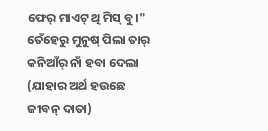ଫେର୍ ମାଏଟ୍ ଥି ମିସ୍ ବୁ।" ତେଁହେରୁ ମୁନୁଷ୍ ପିଲା ତାର୍ କନିଆଁର୍ ନାଁ ହବା ଦେଲା (ଯାହାର ଅର୍ଥ ହଉଛେ ଜୀବନ୍ ଦାତା)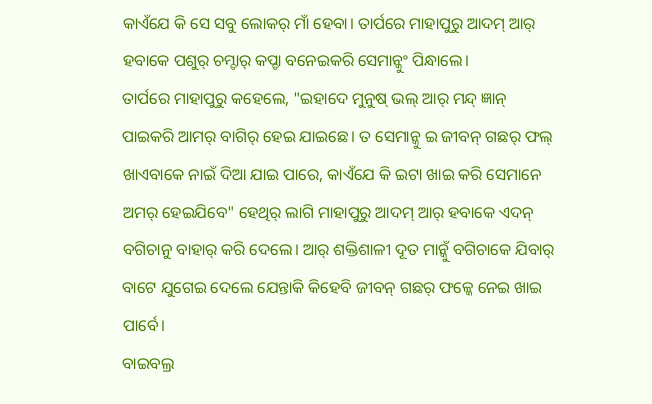କାଏଁଯେ କି ସେ ସବୁ ଲୋକର୍ ମାଁ ହେବା। ତାର୍ପରେ ମାହାପୁରୁ ଆଦମ୍ ଆର୍ ହବାକେ ପଶୁର୍ ଚମ୍ଡାର୍ କପ୍ଡା ବନେଇକରି ସେମାନ୍କୁଂ ପିନ୍ଧାଲେ।
ତାର୍ପରେ ମାହାପୁରୁ କହେଲେ, "ଇହାଦେ ମୁନୁଷ୍ ଭଲ୍ ଆର୍ ମନ୍ଦ୍ ଜ୍ଞାନ୍ ପାଇକରି ଆମର୍ ବାଗିର୍ ହେଇ ଯାଇଛେ। ତ ସେମାନ୍କୁ ଇ ଜୀବନ୍ ଗଛର୍ ଫଲ୍ ଖାଏବାକେ ନାଇଁ ଦିଆ ଯାଇ ପାରେ, କାଏଁଯେ କି ଇଟା ଖାଇ କରି ସେମାନେ ଅମର୍ ହେଇଯିବେ" ହେଥିର୍ ଲାଗି ମାହାପୁରୁ ଆଦମ୍ ଆର୍ ହବାକେ ଏଦନ୍ ବଗିଚାନୁ ବାହାର୍ କରି ଦେଲେ। ଆର୍ ଶକ୍ତିଶାଳୀ ଦୂତ ମାନ୍କୁଁ ବଗିଚାକେ ଯିବାର୍ ବାଟେ ଯୁଗେଇ ଦେଲେ ଯେନ୍ତାକି କିହେବି ଜୀବନ୍ ଗଛର୍ ଫଳ୍କେ ନେଇ ଖାଇ ପାର୍ବେ।
ବାଇବଲ୍ର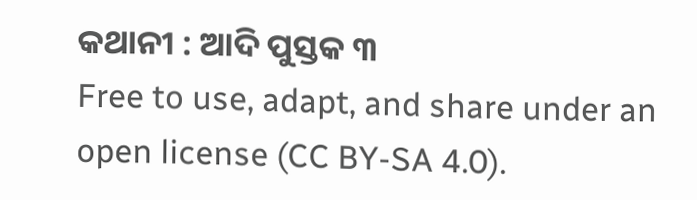କଥାନୀ : ଆଦି ପୁସ୍ତକ ୩
Free to use, adapt, and share under an open license (CC BY-SA 4.0).